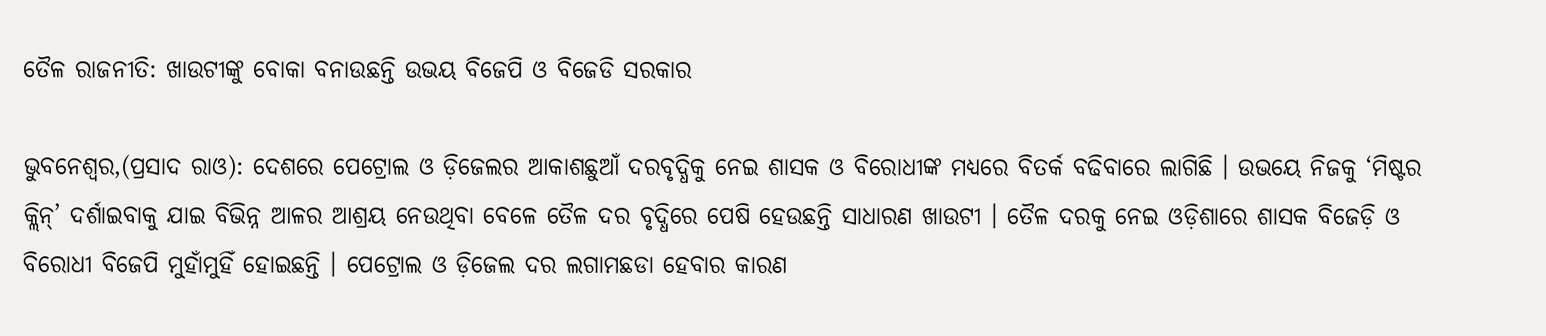ତୈଳ ରାଜନୀତି: ଖାଉଟୀଙ୍କୁ ବୋକା ବନାଉଛନ୍ତି ଉଭୟ ବିଜେପି ଓ ବିଜେଡି ସରକାର

ଭୁବନେଶ୍ୱର,(ପ୍ରସାଦ ରାଓ): ଦେଶରେ ପେଟ୍ରୋଲ ଓ ଡ଼ିଜେଲର ଆକାଶଛୁଆଁ ଦରବୃଦ୍ଧିକୁ ନେଇ ଶାସକ ଓ ବିରୋଧୀଙ୍କ ମଧ୍ୟରେ ବିତର୍କ ବଢିବାରେ ଲାଗିଛି । ଉଭୟେ ନିଜକୁ ‘ମିଷ୍ଟର କ୍ଲିନ୍’ ଦର୍ଶାଇବାକୁ ଯାଇ ବିଭିନ୍ନ ଆଳର ଆଶ୍ରୟ ନେଉଥିବା ବେଳେ ତୈଳ ଦର ବୃଦ୍ଧିରେ ପେଷି ହେଉଛନ୍ତି ସାଧାରଣ ଖାଉଟୀ । ତୈଳ ଦରକୁ ନେଇ ଓଡ଼ିଶାରେ ଶାସକ ବିଜେଡ଼ି ଓ ବିରୋଧୀ ବିଜେପି ମୁହାଁମୁହିଁ ହୋଇଛନ୍ତି । ପେଟ୍ରୋଲ ଓ ଡ଼ିଜେଲ ଦର ଲଗାମଛଡା ହେବାର କାରଣ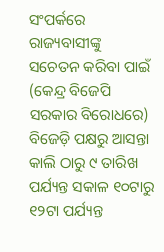ସଂପର୍କରେ ରାଜ୍ୟବାସୀଙ୍କୁ ସଚେତନ କରିବା ପାଇଁ (କେନ୍ଦ୍ର ବିଜେପି ସରକାର ବିରୋଧରେ) ବିଜେଡ଼ି ପକ୍ଷରୁ ଆସନ୍ତା କାଲି ଠାରୁ ୯ ତାରିଖ ପର୍ଯ୍ୟନ୍ତ ସକାଳ ୧୦ଟାରୁ ୧୨ଟା ପର୍ଯ୍ୟନ୍ତ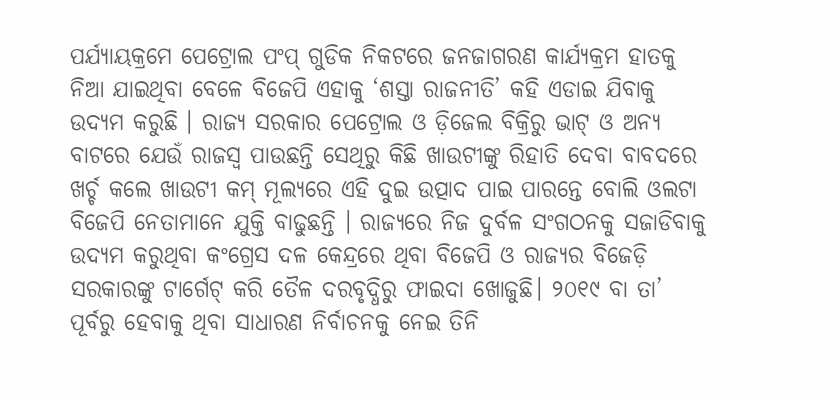ପର୍ଯ୍ୟାୟକ୍ରମେ ପେଟ୍ରୋଲ ପଂପ୍ ଗୁଡିକ ନିକଟରେ ଜନଜାଗରଣ କାର୍ଯ୍ୟକ୍ରମ ହାତକୁ ନିଆ ଯାଇଥିବା ବେଳେ ବିଜେପି ଏହାକୁ ‘ଶସ୍ତା ରାଜନୀତି’ କହି ଏଡାଇ ଯିବାକୁ ଉଦ୍ୟମ କରୁଛି । ରାଜ୍ୟ ସରକାର ପେଟ୍ରୋଲ ଓ ଡ଼ିଜେଲ ବିକ୍ରିରୁ ଭାଟ୍ ଓ ଅନ୍ୟ ବାଟରେ ଯେଉଁ ରାଜସ୍ୱ ପାଉଛନ୍ତି ସେଥିରୁ କିଛି ଖାଉଟୀଙ୍କୁ ରିହାତି ଦେବା ବାବଦରେ ଖର୍ଚ୍ଚ କଲେ ଖାଉଟୀ କମ୍ ମୂଲ୍ୟରେ ଏହି ଦୁଇ ଉତ୍ପାଦ ପାଇ ପାରନ୍ତେ ବୋଲି ଓଲଟା ବିଜେପି ନେତାମାନେ ଯୁକ୍ତି ବାଢୁଛନ୍ତି । ରାଜ୍ୟରେ ନିଜ ଦୁର୍ବଳ ସଂଗଠନକୁ ସଜାଡିବାକୁ ଉଦ୍ୟମ କରୁଥିବା କଂଗ୍ରେସ ଦଳ କେନ୍ଦ୍ରରେ ଥିବା ବିଜେପି ଓ ରାଜ୍ୟର ବିଜେଡ଼ି ସରକାରଙ୍କୁ ଟାର୍ଗେଟ୍ କରି ତୈଳ ଦରବୃଦ୍ଧିରୁ ଫାଇଦା ଖୋଜୁଛି। ୨୦୧୯ ବା ତା’ ପୂର୍ବରୁ ହେବାକୁ ଥିବା ସାଧାରଣ ନିର୍ବାଚନକୁ ନେଇ ତିନି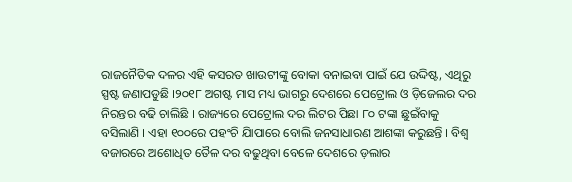ରାଜନୈତିକ ଦଳର ଏହି କସରତ ଖାଉଟୀଙ୍କୁ ବୋକା ବନାଇବା ପାଇଁ ଯେ ଉଦ୍ଦିଷ୍ଟ, ଏଥିରୁ ସ୍ପଷ୍ଟ ଜଣାପଡୁଛି ।୨୦୧୮ ଅଗଷ୍ଟ ମାସ ମଧ୍ୟ ଭାଗରୁ ଦେଶରେ ପେଟ୍ରୋଲ ଓ ଡ଼ିଜେଲର ଦର ନିରନ୍ତର ବଢି ଚାଲିଛି । ରାଜ୍ୟରେ ପେଟ୍ରୋଲ ଦର ଲିଟର ପିଛା ୮୦ ଟଙ୍କା ଛୁଇଁବାକୁ ବସିଲାଣି । ଏହା ୧୦୦ରେ ପହଂଚି ଯାିପାରେ ବୋଲି ଜନସାଧାରଣ ଆଶଙ୍କା କରୁଛନ୍ତି । ବିଶ୍ୱ ବଜାରରେ ଅଶୋଧିତ ତୈଳ ଦର ବଢୁଥିବା ବେଳେ ଦେଶରେ ଡ଼ଲାର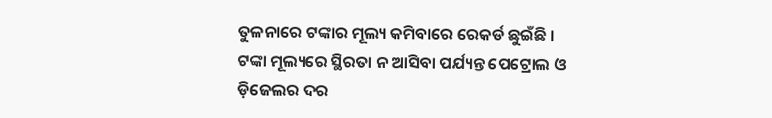ତୁଳନାରେ ଟଙ୍କାର ମୂଲ୍ୟ କମିବାରେ ରେକର୍ଡ ଛୁଇଁଛି । ଟଙ୍କା ମୂଲ୍ୟରେ ସ୍ଥିରତା ନ ଆସିବା ପର୍ଯ୍ୟନ୍ତ ପେଟ୍ରୋଲ ଓ ଡ଼ିଜେଲର ଦର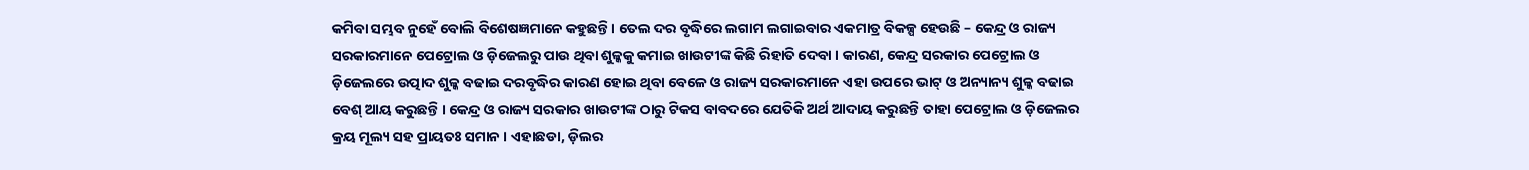କମିବା ସମ୍ଭବ ନୁହେଁ ବୋଲି ବିଶେଷଜ୍ଞମାନେ କହୁଛନ୍ତି । ତେଲ ଦର ବୃଦ୍ଧିରେ ଲଗାମ ଲଗାଇବାର ଏକମାତ୍ର ବିକଳ୍ପ ହେଉଛି – କେନ୍ଦ୍ର ଓ ରାଜ୍ୟ ସରକାରମାନେ ପେଟ୍ରୋଲ ଓ ଡ଼ିଜେଲରୁ ପାଉ ଥିବା ଶୁଳ୍କକୁ କମାଇ ଖାଉଟୀଙ୍କ କିଛି ରିହାତି ଦେବା । କାରଣ, କେନ୍ଦ୍ର ସରକାର ପେଟ୍ରୋଲ ଓ ଡ଼ିଜେଲରେ ଉତ୍ପାଦ ଶୁଳ୍କ ବଢାଇ ଦରବୃଦ୍ଧିର କାରଣ ହୋଇ ଥିବା ବେଳେ ଓ ରାଜ୍ୟ ସରକାରମାନେ ଏହା ଉପରେ ଭାଟ୍ ଓ ଅନ୍ୟାନ୍ୟ ଶୁଳ୍କ ବଢାଇ ବେଶ୍ ଆୟ କରୁଛନ୍ତି । କେନ୍ଦ୍ର ଓ ରାଜ୍ୟ ସରକାର ଖାଉଟୀଙ୍କ ଠାରୁ ଟିକସ ବାବଦରେ ଯେତିକି ଅର୍ଥ ଆଦାୟ କରୁଛନ୍ତି ତାହା ପେଟ୍ରୋଲ ଓ ଡ଼ିଜେଲର କ୍ରୟ ମୂଲ୍ୟ ସହ ପ୍ରାୟତଃ ସମାନ । ଏହାଛଡା, ଡ଼ିଲର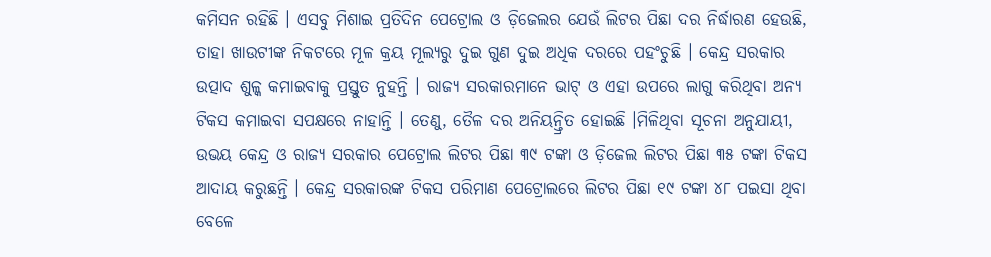କମିସନ ରହିଛି । ଏସବୁ ମିଶାଇ ପ୍ରତିଦିନ ପେଟ୍ରୋଲ ଓ ଡ଼ିଜେଲର ଯେଉଁ ଲିଟର ପିଛା ଦର ନିର୍ଦ୍ଧାରଣ ହେଉଛି, ତାହା ଖାଉଟୀଙ୍କ ନିକଟରେ ମୂଳ କ୍ରୟ ମୂଲ୍ୟରୁ ଦୁଇ ଗୁଣ ଦୁଇ ଅଧିକ ଦରରେ ପହଂଚୁଛି । କେନ୍ଦ୍ର ସରକାର ଉତ୍ପାଦ ଶୁଳ୍କ କମାଇବାକୁ ପ୍ରସ୍ତୁତ ନୁହନ୍ତି । ରାଜ୍ୟ ସରକାରମାନେ ଭାଟ୍ ଓ ଏହା ଉପରେ ଲାଗୁ କରିଥିବା ଅନ୍ୟ ଟିକସ କମାଇବା ସପକ୍ଷରେ ନାହାନ୍ତି । ତେଣୁ, ତୈଳ ଦର ଅନିୟନ୍ତ୍ରିତ ହୋଇଛି ।ମିଳିଥିବା ସୂଚନା ଅନୁଯାୟୀ, ଉଭୟ କେନ୍ଦ୍ର ଓ ରାଜ୍ୟ ସରକାର ପେଟ୍ରୋଲ ଲିଟର ପିଛା ୩୯ ଟଙ୍କା ଓ ଡ଼ିଜେଲ ଲିଟର ପିଛା ୩୫ ଟଙ୍କା ଟିକସ ଆଦାୟ କରୁଛନ୍ତି । କେନ୍ଦ୍ର ସରକାରଙ୍କ ଟିକସ ପରିମାଣ ପେଟ୍ରୋଲରେ ଲିଟର ପିଛା ୧୯ ଟଙ୍କା ୪୮ ପଇସା ଥିବା ବେଳେ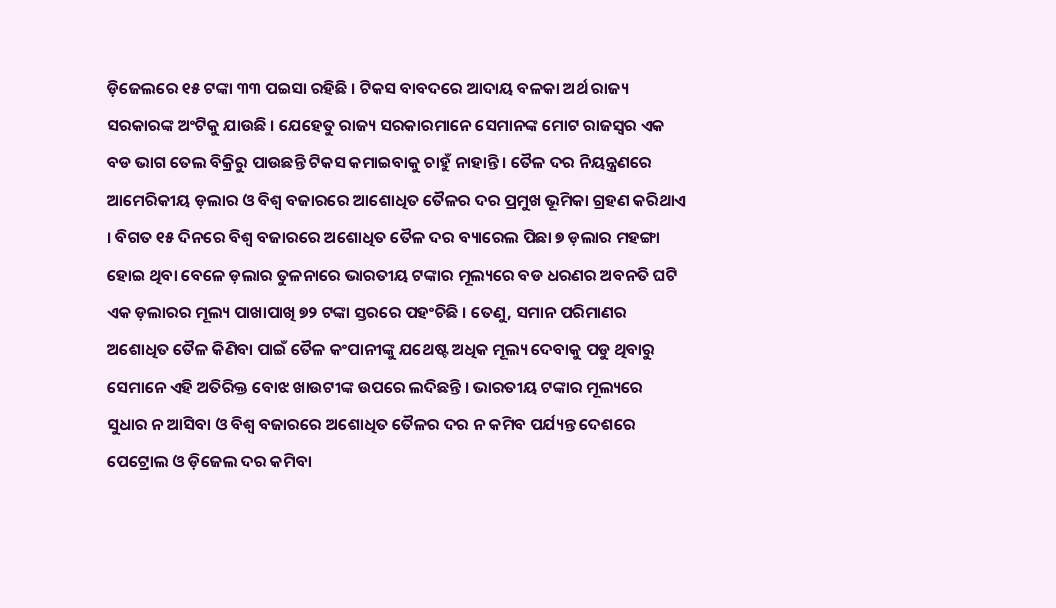ଡ଼ିଜେଲରେ ୧୫ ଟଙ୍କା ୩୩ ପଇସା ରହିଛି । ଟିକସ ବାବଦରେ ଆଦାୟ ବଳକା ଅର୍ଥ ରାଜ୍ୟ ସରକାରଙ୍କ ଅଂଟିକୁ ଯାଉଛି । ଯେହେତୁ ରାଜ୍ୟ ସରକାରମାନେ ସେମାନଙ୍କ ମୋଟ ରାଜସ୍ୱର ଏକ ବଡ ଭାଗ ତେଲ ବିକ୍ରିରୁ ପାଉଛନ୍ତି ଟିକସ କମାଇବାକୁ ଚାହୁଁ ନାହାନ୍ତି । ତୈଳ ଦର ନିୟନ୍ତ୍ରଣରେ ଆମେରିକୀୟ ଡ଼ଲାର ଓ ବିଶ୍ୱ ବଜାରରେ ଆଶୋଧିତ ତୈଳର ଦର ପ୍ରମୁଖ ଭୂମିକା ଗ୍ରହଣ କରିଥାଏ । ବିଗତ ୧୫ ଦିନରେ ବିଶ୍ୱ ବଜାରରେ ଅଶୋଧିତ ତୈଳ ଦର ବ୍ୟାରେଲ ପିଛା ୭ ଡ଼ଲାର ମହଙ୍ଗା ହୋଇ ଥିବା ବେଳେ ଡ଼ଲାର ତୁଳନାରେ ଭାରତୀୟ ଟଙ୍କାର ମୂଲ୍ୟରେ ବଡ ଧରଣର ଅବନତି ଘଟି ଏକ ଡ଼ଲାରର ମୂଲ୍ୟ ପାଖାପାଖି ୭୨ ଟଙ୍କା ସ୍ତରରେ ପହଂଚିଛି । ତେଣୁ, ସମାନ ପରିମାଣର ଅଶୋଧିତ ତୈଳ କିଣିବା ପାଇଁ ତୈଳ କଂପାନୀଙ୍କୁ ଯଥେଷ୍ଟ ଅଧିକ ମୂଲ୍ୟ ଦେବାକୁ ପଡୁ ଥିବାରୁ ସେମାନେ ଏହି ଅତିରିକ୍ତ ବୋଝ ଖାଉଟୀଙ୍କ ଉପରେ ଲଦିଛନ୍ତି । ଭାରତୀୟ ଟଙ୍କାର ମୂଲ୍ୟରେ ସୁଧାର ନ ଆସିବା ଓ ବିଶ୍ୱ ବଜାରରେ ଅଶୋଧିତ ତୈଳର ଦର ନ କମିବ ପର୍ଯ୍ୟନ୍ତ ଦେଶରେ ପେଟ୍ରୋଲ ଓ ଡ଼ିଜେଲ ଦର କମିବା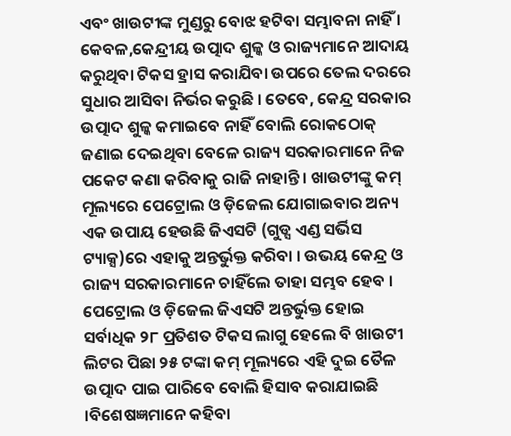ଏବଂ ଖାଉଟୀଙ୍କ ମୁଣ୍ଡରୁ ବୋଝ ହଟିବା ସମ୍ଭାବନା ନାହିଁ । କେବଳ,କେନ୍ଦ୍ରୀୟ ଉତ୍ପାଦ ଶୁଳ୍କ ଓ ରାଜ୍ୟମାନେ ଆଦାୟ କରୁଥିବା ଟିକସ ହ୍ରାସ କରାଯିବା ଉପରେ ତେଲ ଦରରେ ସୁଧାର ଆସିବା ନିର୍ଭର କରୁଛି । ତେବେ, କେନ୍ଦ୍ର ସରକାର ଉତ୍ପାଦ ଶୁଳ୍କ କମାଇବେ ନାହିଁ ବୋଲି ରୋକଠୋକ୍ ଜଣାଇ ଦେଇଥିବା ବେଳେ ରାଜ୍ୟ ସରକାରମାନେ ନିଜ ପକେଟ କଣା କରିବାକୁ ରାଜି ନାହାନ୍ତି । ଖାଉଟୀଙ୍କୁ କମ୍ ମୂଲ୍ୟରେ ପେଟ୍ରୋଲ ଓ ଡ଼ିଜେଲ ଯୋଗାଇବାର ଅନ୍ୟ ଏକ ଉପାୟ ହେଉଛି ଜିଏସଟି (ଗୁଡ୍ସ ଏଣ୍ଡ ସର୍ଭିସ ଟ୍ୟାକ୍ସ)ରେ ଏହାକୁ ଅନ୍ତର୍ଭୁକ୍ତ କରିବା । ଉଭୟ କେନ୍ଦ୍ର ଓ ରାଜ୍ୟ ସରକାରମାନେ ଚାହିଁଲେ ତାହା ସମ୍ଭବ ହେବ । ପେଟ୍ରୋଲ ଓ ଡ଼ିଜେଲ ଜିଏସଟି ଅନ୍ତର୍ଭୁକ୍ତ ହୋଇ ସର୍ବାଧିକ ୨୮ ପ୍ରତିଶତ ଟିକସ ଲାଗୁ ହେଲେ ବି ଖାଉଟୀ ଲିଟର ପିଛା ୨୫ ଟଙ୍କା କମ୍ ମୂଲ୍ୟରେ ଏହି ଦୁଇ ତୈଳ ଉତ୍ପାଦ ପାଇ ପାରିବେ ବୋଲି ହିସାବ କରାଯାଇଛି ।ବିଶେଷଜ୍ଞମାନେ କହିବା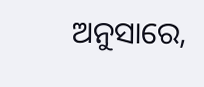ଅନୁସାରେ,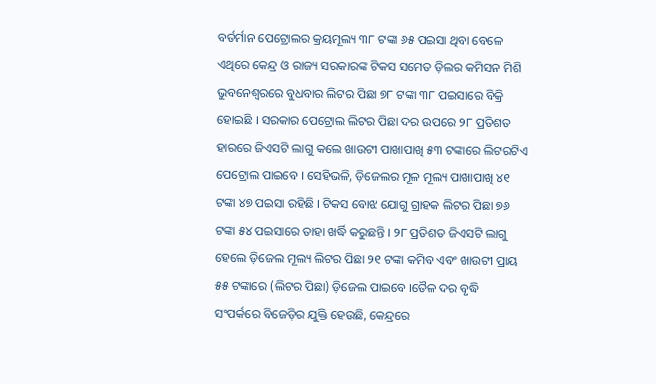ବର୍ତର୍ମାନ ପେଟ୍ରୋଲର କ୍ରୟମୂଲ୍ୟ ୩୮ ଟଙ୍କା ୬୫ ପଇସା ଥିବା ବେଳେ ଏଥିରେ କେନ୍ଦ୍ର ଓ ରାଜ୍ୟ ସରକାରଙ୍କ ଟିକସ ସମେତ ଡ଼ିଲର କମିସନ ମିଶି ଭୁବନେଶ୍ୱରରେ ବୁଧବାର ଲିଟର ପିଛା ୭୮ ଟଙ୍କା ୩୮ ପଇସାରେ ବିକ୍ରି ହୋଇଛି । ସରକାର ପେଟ୍ରୋଲ ଲିଟର ପିଛା ଦର ଉପରେ ୨୮ ପ୍ରତିଶତ ହାରରେ ଜିଏସଟି ଲାଗୁ କଲେ ଖାଉଟୀ ପାଖାପାଖି ୫୩ ଟଙ୍କାରେ ଲିଟରଟିଏ ପେଟ୍ରୋଲ ପାଇବେ । ସେହିଭଳି, ଡ଼ିଜେଲର ମୂଳ ମୂଲ୍ୟ ପାଖାପାଖି ୪୧ ଟଙ୍କା ୪୭ ପଇସା ରହିଛି । ଟିକସ ବୋଝ ଯୋଗୁ ଗ୍ରାହକ ଲିଟର ପିଛା ୭୬ ଟଙ୍କା ୫୪ ପଇସାରେ ତାହା ଖର୍ଦ୍ଧି କରୁଛନ୍ତି । ୨୮ ପ୍ରତିଶତ ଜିଏସଟି ଲାଗୁ ହେଲେ ଡ଼ିଜେଲ ମୂଲ୍ୟ ଲିଟର ପିଛା ୨୧ ଟଙ୍କା କମିବ ଏବଂ ଖାଉଟୀ ପ୍ରାୟ ୫୫ ଟଙ୍କାରେ (ଲିଟର ପିଛା) ଡ଼ିଜେଲ ପାଇବେ ।ତୈଳ ଦର ବୃଦ୍ଧି ସଂପର୍କରେ ବିଜେଡ଼ିର ଯୁକ୍ତି ହେଉଛି, କେନ୍ଦ୍ରରେ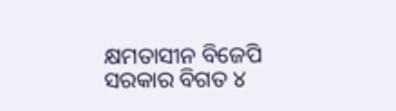କ୍ଷମତାସୀନ ବିଜେପି ସରକାର ବିଗତ ୪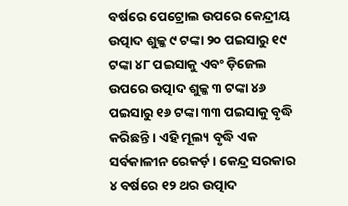ବର୍ଷରେ ପେଟ୍ରୋଲ ଉପରେ କେନ୍ଦ୍ରୀୟ ଉତ୍ପାଦ ଶୁଳ୍କ ୯ ଟଙ୍କା ୨୦ ପଇସାରୁ ୧୯ ଟଙ୍କା ୪୮ ପଇସାକୁ ଏବଂ ଡ଼ିଜେଲ ଉପରେ ଉତ୍ପାଦ ଶୁଳ୍କ ୩ ଟଙ୍କା ୪୬ ପଇସାରୁ ୧୬ ଟଙ୍କା ୩୩ ପଇସାକୁ ବୃଦ୍ଧି କରିଛନ୍ତି । ଏହି ମୂଲ୍ୟ ବୃଦ୍ଧି ଏକ ସର୍ବକାଳୀନ ରେକର୍ଡ଼ । କେନ୍ଦ୍ର ସରକାର ୪ ବର୍ଷରେ ୧୨ ଥର ଉତ୍ପାଦ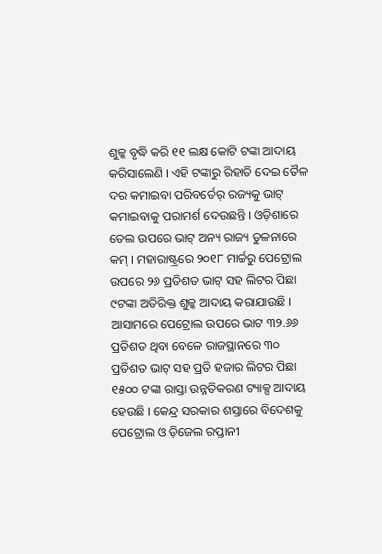ଶୁଳ୍କ ବୃଦ୍ଧି କରି ୧୧ ଲକ୍ଷ କୋଟି ଟଙ୍କା ଆଦାୟ କରିସାଲେଣି । ଏହି ଟଙ୍କାରୁ ରିହାତି ଦେଇ ତୈଳ ଦର କମାଇବା ପରିବର୍ତେର୍ ରଜ୍ୟକୁ ଭାଟ୍ କମାଇବାକୁ ପରାମର୍ଶ ଦେଉଛନ୍ତି । ଓଡ଼ିଶାରେ ତେଲ ଉପରେ ଭାଟ୍ ଅନ୍ୟ ରାଜ୍ୟ ତୁଳନାରେ କମ୍ । ମହାରାଷ୍ଟ୍ରରେ ୨୦୧୮ ମାର୍ଚ୍ଚରୁ ପେଟ୍ରୋଲ ଉପରେ ୨୬ ପ୍ରତିଶତ ଭାଟ୍ ସହ ଲିଟର ପିଛା ୯ଟଙ୍କା ଅତିରିକ୍ତ ଶୁଳ୍କ ଆଦାୟ କରାଯାଉଛି । ଆସାମରେ ପେଟ୍ରୋଲ ଉପରେ ଭାଟ ୩୨.୬୬ ପ୍ରତିଶତ ଥିବା ବେଳେ ରାଜସ୍ଥାନରେ ୩୦ ପ୍ରତିଶତ ଭାଟ୍ ସହ ପ୍ରତି ହଜାର ଲିଟର ପିଛା ୧୫୦୦ ଟଙ୍କା ରାସ୍ତା ଉନ୍ନତିକରଣ ଟ୍ୟାକ୍ସ ଆଦାୟ ହେଉଛି । କେନ୍ଦ୍ର ସରକାର ଶସ୍ତାରେ ବିଦେଶକୁ ପେଟ୍ରୋଲ ଓ ଡ଼ିଜେଲ ରପ୍ତାନୀ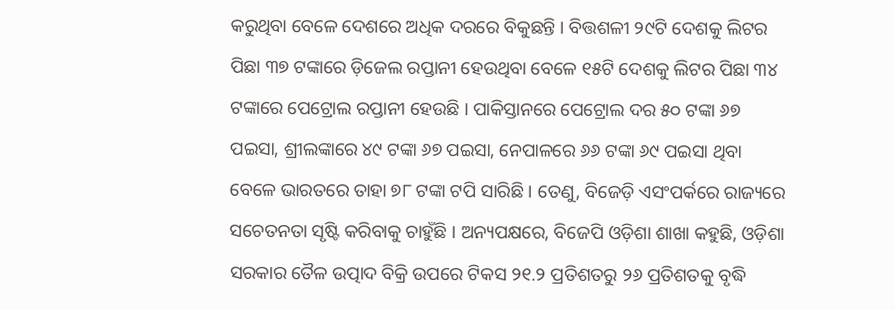କରୁଥିବା ବେଳେ ଦେଶରେ ଅଧିକ ଦରରେ ବିକୁଛନ୍ତି । ବିତ୍ତଶଳୀ ୨୯ଟି ଦେଶକୁ ଲିଟର ପିଛା ୩୭ ଟଙ୍କାରେ ଡ଼ିଜେଲ ରପ୍ତାନୀ ହେଉଥିବା ବେଳେ ୧୫ଟି ଦେଶକୁ ଲିଟର ପିଛା ୩୪ ଟଙ୍କାରେ ପେଟ୍ରୋଲ ରପ୍ତାନୀ ହେଉଛି । ପାକିସ୍ତାନରେ ପେଟ୍ରୋଲ ଦର ୫୦ ଟଙ୍କା ୬୭ ପଇସା, ଶ୍ରୀଲଙ୍କାରେ ୪୯ ଟଙ୍କା ୬୭ ପଇସା, ନେପାଳରେ ୬୬ ଟଙ୍କା ୬୯ ପଇସା ଥିବା ବେଳେ ଭାରତରେ ତାହା ୭୮ ଟଙ୍କା ଟପି ସାରିଛି । ତେଣୁ, ବିଜେଡ଼ି ଏସଂପର୍କରେ ରାଜ୍ୟରେ ସଚେତନତା ସୃଷ୍ଟି କରିବାକୁ ଚାହୁଁଛି । ଅନ୍ୟପକ୍ଷରେ, ବିଜେପି ଓଡ଼ିଶା ଶାଖା କହୁଛି, ଓଡ଼ିଶା ସରକାର ତୈଳ ଉତ୍ପାଦ ବିକ୍ରି ଉପରେ ଟିକସ ୨୧.୨ ପ୍ରତିଶତରୁ ୨୬ ପ୍ରତିଶତକୁ ବୃଦ୍ଧି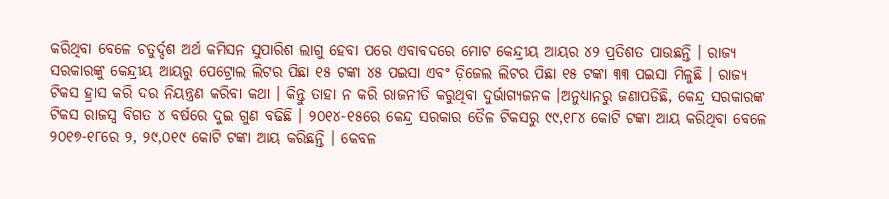କରିଥିବା ବେଳେ ଚତୁର୍ଦ୍ଦଶ ଅର୍ଥ କମିସନ ସୁପାରିଶ ଲାଗୁ ହେବା ପରେ ଏବାବଦରେ ମୋଟ କେନ୍ଦ୍ରୀୟ ଆୟର ୪୨ ପ୍ରତିଶତ ପାଉଛନ୍ତି । ରାଜ୍ୟ ସରକାରଙ୍କୁ କେନ୍ଦ୍ରୀୟ ଆୟରୁ ପେଟ୍ରୋଲ ଲିଟର ପିଛା ୧୫ ଟଙ୍କା ୪୫ ପଇସା ଏବଂ ଡ଼ିଜେଲ ଲିଟର ପିଛା ୧୫ ଟଙ୍କା ୩୩ ପଇସା ମିଳୁଛି । ରାଜ୍ୟ ଟିକସ ହ୍ରାସ କରି ଦର ନିୟନ୍ତ୍ରଣ କରିବା କଥା । କିନ୍ତୁ ତାହା ନ କରି ରାଜନୀତି କରୁଥିବା ଦୁର୍ଭାଗ୍ୟଜନକ ।ଅନୁଧ୍ୟାନରୁ ଜଣାପଡିଛି, କେନ୍ଦ୍ର ସରକାରଙ୍କ ଟିକସ ରାଜସ୍ୱ ବିଗତ ୪ ବର୍ଷରେ ଦୁଇ ଗୁଣ ବଢିଛି । ୨୦୧୪-୧୫ରେ କେନ୍ଦ୍ର ସରକାର ତୈଳ ଟିକସରୁ ୯୯,୧୮୪ କୋଟି ଟଙ୍କା ଆୟ କରିଥିବା ବେଳେ ୨୦୧୭-୧୮ରେ ୨, ୨୯,୦୧୯ କୋଟି ଟଙ୍କା ଆୟ କରିଛନ୍ତି । କେବଳ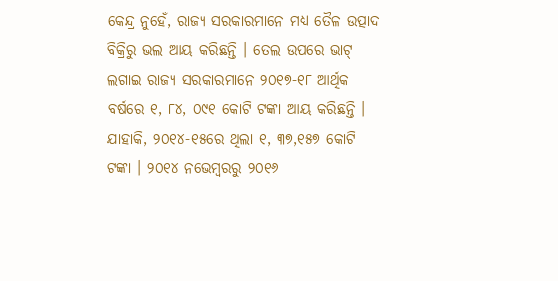କେନ୍ଦ୍ର ନୁହେଁ, ରାଜ୍ୟ ସରକାରମାନେ ମଧ୍ୟ ତୈଳ ଉତ୍ପାଦ ବିକ୍ରିରୁ ଭଲ ଆୟ କରିଛନ୍ତି । ତେଲ ଉପରେ ଭାଟ୍ ଲଗାଇ ରାଜ୍ୟ ସରକାରମାନେ ୨୦୧୭-୧୮ ଆର୍ଥିକ ବର୍ଷରେ ୧, ୮୪, ୦୯୧ କୋଟି ଟଙ୍କା ଆୟ କରିଛନ୍ତି । ଯାହାକି, ୨୦୧୪-୧୫ରେ ଥିଲା ୧, ୩୭,୧୫୭ କୋଟି ଟଙ୍କା । ୨୦୧୪ ନଭେମ୍ବରରୁ ୨୦୧୬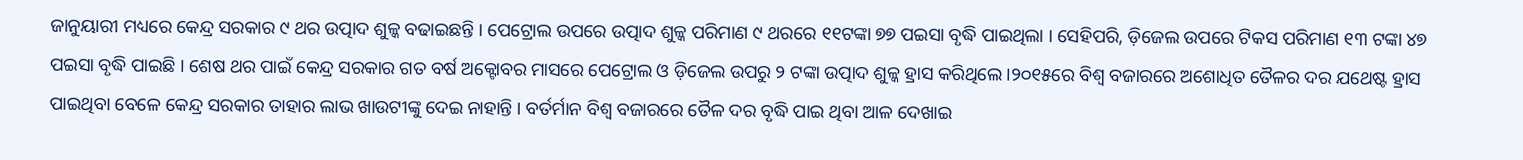ଜାନୁୟାରୀ ମଧ୍ୟରେ କେନ୍ଦ୍ର ସରକାର ୯ ଥର ଉତ୍ପାଦ ଶୁଳ୍କ ବଢାଇଛନ୍ତି । ପେଟ୍ରୋଲ ଉପରେ ଉତ୍ପାଦ ଶୁଳ୍କ ପରିମାଣ ୯ ଥରରେ ୧୧ଟଙ୍କା ୭୭ ପଇସା ବୃଦ୍ଧି ପାଇଥିଲା । ସେହିପରି, ଡ଼ିଜେଲ ଉପରେ ଟିକସ ପରିମାଣ ୧୩ ଟଙ୍କା ୪୭ ପଇସା ବୃଦ୍ଧି ପାଇଛି । ଶେଷ ଥର ପାଇଁ କେନ୍ଦ୍ର ସରକାର ଗତ ବର୍ଷ ଅକ୍ଟୋବର ମାସରେ ପେଟ୍ରୋଲ ଓ ଡ଼ିଜେଲ ଉପରୁ ୨ ଟଙ୍କା ଉତ୍ପାଦ ଶୁଳ୍କ ହ୍ରାସ କରିଥିଲେ ।୨୦୧୫ରେ ବିଶ୍ୱ ବଜାରରେ ଅଶୋଧିତ ତୈଳର ଦର ଯଥେଷ୍ଟ ହ୍ରାସ ପାଇଥିବା ବେଳେ କେନ୍ଦ୍ର ସରକାର ତାହାର ଲାଭ ଖାଉଟୀଙ୍କୁ ଦେଇ ନାହାନ୍ତି । ବର୍ତର୍ମାନ ବିଶ୍ୱ ବଜାରରେ ତୈଳ ଦର ବୃଦ୍ଧି ପାଇ ଥିବା ଆଳ ଦେଖାଇ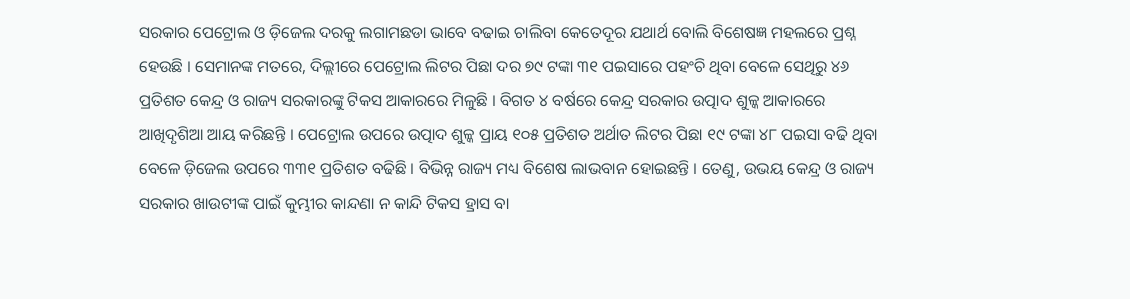ସରକାର ପେଟ୍ରୋଲ ଓ ଡ଼ିଜେଲ ଦରକୁ ଲଗାମଛଡା ଭାବେ ବଢାଇ ଚାଲିବା କେତେଦୂର ଯଥାର୍ଥ ବୋଲି ବିଶେଷଜ୍ଞ ମହଲରେ ପ୍ରଶ୍ନ ହେଉଛି । ସେମାନଙ୍କ ମତରେ, ଦିଲ୍ଲୀରେ ପେଟ୍ରୋଲ ଲିଟର ପିଛା ଦର ୭୯ ଟଙ୍କା ୩୧ ପଇସାରେ ପହଂଚି ଥିବା ବେଳେ ସେଥିରୁ ୪୬ ପ୍ରତିଶତ କେନ୍ଦ୍ର ଓ ରାଜ୍ୟ ସରକାରଙ୍କୁ ଟିକସ ଆକାରରେ ମିଳୁଛି । ବିଗତ ୪ ବର୍ଷରେ କେନ୍ଦ୍ର ସରକାର ଉତ୍ପାଦ ଶୁଳ୍କ ଆକାରରେ ଆଖିଦୃଶିଆ ଆୟ କରିଛନ୍ତି । ପେଟ୍ରୋଲ ଉପରେ ଉତ୍ପାଦ ଶୁଳ୍କ ପ୍ରାୟ ୧୦୫ ପ୍ରତିଶତ ଅର୍ଥାତ ଲିଟର ପିଛା ୧୯ ଟଙ୍କା ୪୮ ପଇସା ବଢି ଥିବା ବେଳେ ଡ଼ିଜେଲ ଉପରେ ୩୩୧ ପ୍ରତିଶତ ବଢିଛି । ବିଭିନ୍ନ ରାଜ୍ୟ ମଧ୍ୟ ବିଶେଷ ଲାଭବାନ ହୋଇଛନ୍ତି । ତେଣୁ, ଉଭୟ କେନ୍ଦ୍ର ଓ ରାଜ୍ୟ ସରକାର ଖାଉଟୀଙ୍କ ପାଇଁ କୁମ୍ଭୀର କାନ୍ଦଣା ନ କାନ୍ଦି ଟିକସ ହ୍ରାସ ବା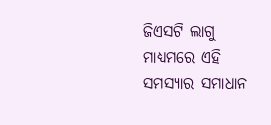ଜିଏସଟି ଲାଗୁ ମାଧ୍ୟମରେ ଏହି ସମସ୍ୟାର ସମାଧାନ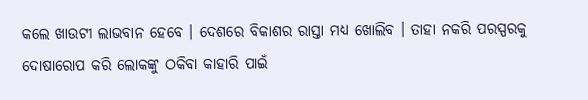କଲେ ଖାଉଟୀ ଲାଭବାନ ହେବେ । ଦେଶରେ ବିକାଶର ରାସ୍ତା ମଧ୍ୟ ଖୋଲିବ । ତାହା ନକରି ପରସ୍ପରକୁ ଦୋଷାରୋପ କରି ଲୋକଙ୍କୁ ଠକିବା କାହାରି ପାଇଁ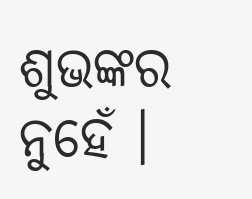ଶୁଭଙ୍କର ନୁହେଁ ।